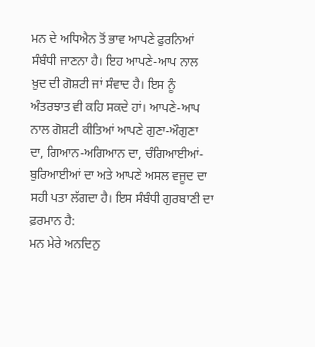ਮਨ ਦੇ ਅਧਿਐਨ ਤੋਂ ਭਾਵ ਆਪਣੇ ਫੁਰਨਿਆਂ ਸੰਬੰਧੀ ਜਾਣਨਾ ਹੈ। ਇਹ ਆਪਣੇ-ਆਪ ਨਾਲ ਖ਼ੁਦ ਦੀ ਗੋਸ਼ਟੀ ਜਾਂ ਸੰਵਾਦ ਹੈ। ਇਸ ਨੂੰ ਅੰਤਰਝਾਤ ਵੀ ਕਹਿ ਸਕਦੇ ਹਾਂ। ਆਪਣੇ-ਆਪ ਨਾਲ ਗੋਸ਼ਟੀ ਕੀਤਿਆਂ ਆਪਣੇ ਗੁਣਾ-ਔਗੁਣਾ ਦਾ, ਗਿਆਨ-ਅਗਿਆਨ ਦਾ, ਚੰਗਿਆਈਆਂ-ਬੁਰਿਆਈਆਂ ਦਾ ਅਤੇ ਆਪਣੇ ਅਸਲ ਵਜੂਦ ਦਾ ਸਹੀ ਪਤਾ ਲੱਗਦਾ ਹੈ। ਇਸ ਸੰਬੰਧੀ ਗੁਰਬਾਣੀ ਦਾ ਫ਼ਰਮਾਨ ਹੈ:
ਮਨ ਮੇਰੇ ਅਨਦਿਨੁ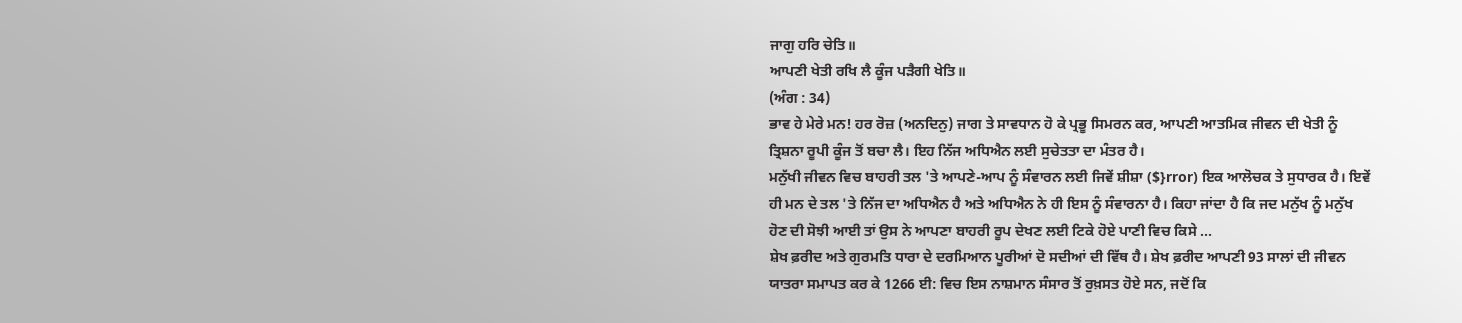ਜਾਗੁ ਹਰਿ ਚੇਤਿ॥
ਆਪਣੀ ਖੇਤੀ ਰਖਿ ਲੈ ਕੂੰਜ ਪੜੈਗੀ ਖੇਤਿ॥
(ਅੰਗ : 34)
ਭਾਵ ਹੇ ਮੇਰੇ ਮਨ! ਹਰ ਰੋਜ਼ (ਅਨਦਿਨੁ) ਜਾਗ ਤੇ ਸਾਵਧਾਨ ਹੋ ਕੇ ਪ੍ਰਭੂ ਸਿਮਰਨ ਕਰ, ਆਪਣੀ ਆਤਮਿਕ ਜੀਵਨ ਦੀ ਖੇਤੀ ਨੂੰ ਤ੍ਰਿਸ਼ਨਾ ਰੂਪੀ ਕੂੰਜ ਤੋਂ ਬਚਾ ਲੈ। ਇਹ ਨਿੱਜ ਅਧਿਐਨ ਲਈ ਸੁਚੇਤਤਾ ਦਾ ਮੰਤਰ ਹੈ।
ਮਨੁੱਖੀ ਜੀਵਨ ਵਿਚ ਬਾਹਰੀ ਤਲ 'ਤੇ ਆਪਣੇ-ਆਪ ਨੂੰ ਸੰਵਾਰਨ ਲਈ ਜਿਵੇਂ ਸ਼ੀਸ਼ਾ ($}rror) ਇਕ ਆਲੋਚਕ ਤੇ ਸੁਧਾਰਕ ਹੈ। ਇਵੇਂ ਹੀ ਮਨ ਦੇ ਤਲ 'ਤੇ ਨਿੱਜ ਦਾ ਅਧਿਐਨ ਹੈ ਅਤੇ ਅਧਿਐਨ ਨੇ ਹੀ ਇਸ ਨੂੰ ਸੰਵਾਰਨਾ ਹੈ। ਕਿਹਾ ਜਾਂਦਾ ਹੈ ਕਿ ਜਦ ਮਨੁੱਖ ਨੂੰ ਮਨੁੱਖ ਹੋਣ ਦੀ ਸੋਝੀ ਆਈ ਤਾਂ ਉਸ ਨੇ ਆਪਣਾ ਬਾਹਰੀ ਰੂਪ ਦੇਖਣ ਲਈ ਟਿਕੇ ਹੋਏ ਪਾਣੀ ਵਿਚ ਕਿਸੇ ...
ਸ਼ੇਖ ਫ਼ਰੀਦ ਅਤੇ ਗੁਰਮਤਿ ਧਾਰਾ ਦੇ ਦਰਮਿਆਨ ਪੂਰੀਆਂ ਦੋ ਸਦੀਆਂ ਦੀ ਵਿੱਥ ਹੈ। ਸ਼ੇਖ ਫ਼ਰੀਦ ਆਪਣੀ 93 ਸਾਲਾਂ ਦੀ ਜੀਵਨ ਯਾਤਰਾ ਸਮਾਪਤ ਕਰ ਕੇ 1266 ਈ: ਵਿਚ ਇਸ ਨਾਸ਼ਮਾਨ ਸੰਸਾਰ ਤੋਂ ਰੁਖ਼ਸਤ ਹੋਏ ਸਨ, ਜਦੋਂ ਕਿ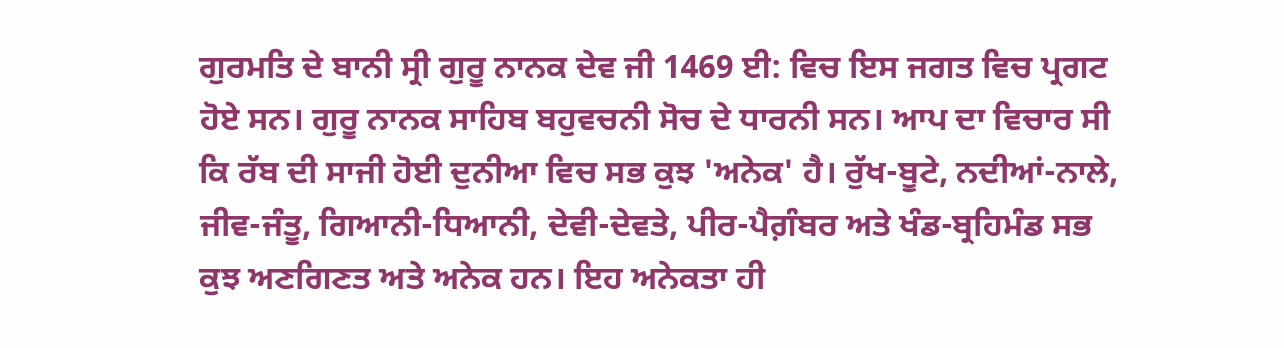ਗੁਰਮਤਿ ਦੇ ਬਾਨੀ ਸ੍ਰੀ ਗੁਰੂ ਨਾਨਕ ਦੇਵ ਜੀ 1469 ਈ: ਵਿਚ ਇਸ ਜਗਤ ਵਿਚ ਪ੍ਰਗਟ ਹੋਏ ਸਨ। ਗੁਰੂ ਨਾਨਕ ਸਾਹਿਬ ਬਹੁਵਚਨੀ ਸੋਚ ਦੇ ਧਾਰਨੀ ਸਨ। ਆਪ ਦਾ ਵਿਚਾਰ ਸੀ ਕਿ ਰੱਬ ਦੀ ਸਾਜੀ ਹੋਈ ਦੁਨੀਆ ਵਿਚ ਸਭ ਕੁਝ 'ਅਨੇਕ' ਹੈ। ਰੁੱਖ-ਬੂਟੇ, ਨਦੀਆਂ-ਨਾਲੇ, ਜੀਵ-ਜੰਤੂ, ਗਿਆਨੀ-ਧਿਆਨੀ, ਦੇਵੀ-ਦੇਵਤੇ, ਪੀਰ-ਪੈਗ਼ੰਬਰ ਅਤੇ ਖੰਡ-ਬ੍ਰਹਿਮੰਡ ਸਭ ਕੁਝ ਅਣਗਿਣਤ ਅਤੇ ਅਨੇਕ ਹਨ। ਇਹ ਅਨੇਕਤਾ ਹੀ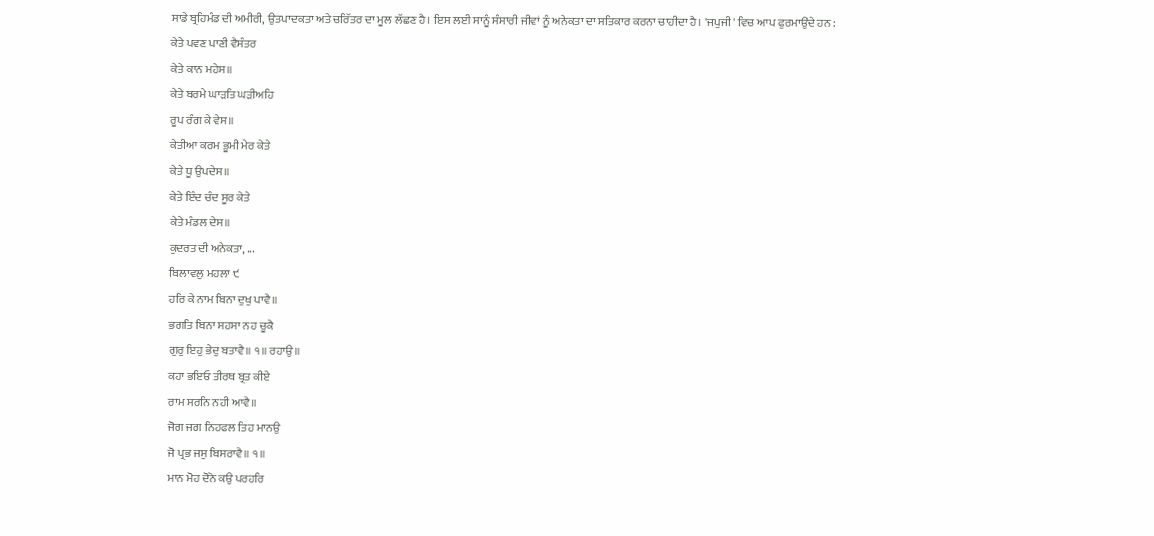ਸਾਡੇ ਬ੍ਰਹਿਮੰਡ ਦੀ ਅਮੀਰੀ, ਉਤਪਾਦਕਤਾ ਅਤੇ ਚਰਿੱਤਰ ਦਾ ਮੂਲ ਲੱਛਣ ਹੈ। ਇਸ ਲਈ ਸਾਨੂੰ ਸੰਸਾਰੀ ਜੀਵਾਂ ਨੂੰ ਅਨੇਕਤਾ ਦਾ ਸਤਿਕਾਰ ਕਰਨਾ ਚਾਹੀਦਾ ਹੈ। 'ਜਪੁਜੀ' ਵਿਚ ਆਪ ਫੁਰਮਾਉਂਦੇ ਹਨ :
ਕੇਤੇ ਪਵਣ ਪਾਣੀ ਵੈਸੰਤਰ
ਕੇਤੇ ਕਾਨ ਮਹੇਸ॥
ਕੇਤੇ ਬਰਮੇ ਘਾੜਤਿ ਘੜੀਅਹਿ
ਰੂਪ ਰੰਗ ਕੇ ਵੇਸ॥
ਕੇਤੀਆ ਕਰਮ ਭੂਮੀ ਮੇਰ ਕੇਤੇ
ਕੇਤੇ ਧੂ ਉਪਦੇਸ॥
ਕੇਤੇ ਇੰਦ ਚੰਦ ਸੂਰ ਕੇਤੇ
ਕੇਤੇ ਮੰਡਲ ਦੇਸ॥
ਕੁਦਰਤ ਦੀ ਅਨੇਕਤਾ, ...
ਬਿਲਾਵਲੁ ਮਹਲਾ ੯
ਹਰਿ ਕੇ ਨਾਮ ਬਿਨਾ ਦੁਖੁ ਪਾਵੈ॥
ਭਗਤਿ ਬਿਨਾ ਸਹਸਾ ਨਹ ਚੂਕੈ
ਗੁਰੁ ਇਹੁ ਭੇਦੁ ਬਤਾਵੈ॥ ੧॥ ਰਹਾਉ॥
ਕਹਾ ਭਇਓ ਤੀਰਥ ਬ੍ਰਤ ਕੀਏ
ਰਾਮ ਸਰਨਿ ਨਹੀ ਆਵੈ॥
ਜੋਗ ਜਗ ਨਿਹਫਲ ਤਿਹ ਮਾਨਉ
ਜੋ ਪ੍ਰਭ ਜਸੁ ਬਿਸਰਾਵੈ॥ ੧॥
ਮਾਨ ਮੋਹ ਦੋਨੋ ਕਉ ਪਰਹਰਿ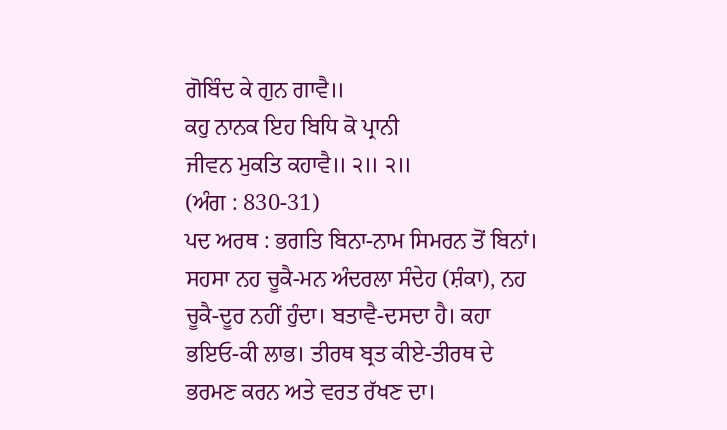ਗੋਬਿੰਦ ਕੇ ਗੁਨ ਗਾਵੈ॥
ਕਹੁ ਨਾਨਕ ਇਹ ਬਿਧਿ ਕੋ ਪ੍ਰਾਨੀ
ਜੀਵਨ ਮੁਕਤਿ ਕਹਾਵੈ॥ ੨॥ ੨॥
(ਅੰਗ : 830-31)
ਪਦ ਅਰਥ : ਭਗਤਿ ਬਿਨਾ-ਨਾਮ ਸਿਮਰਨ ਤੋਂ ਬਿਨਾਂ। ਸਹਸਾ ਨਹ ਚੂਕੈ-ਮਨ ਅੰਦਰਲਾ ਸੰਦੇਹ (ਸ਼ੰਕਾ), ਨਹ ਚੂਕੈ-ਦੂਰ ਨਹੀਂ ਹੁੰਦਾ। ਬਤਾਵੈ-ਦਸਦਾ ਹੈ। ਕਹਾ ਭਇਓ-ਕੀ ਲਾਭ। ਤੀਰਥ ਬ੍ਰਤ ਕੀਏ-ਤੀਰਥ ਦੇ ਭਰਮਣ ਕਰਨ ਅਤੇ ਵਰਤ ਰੱਖਣ ਦਾ।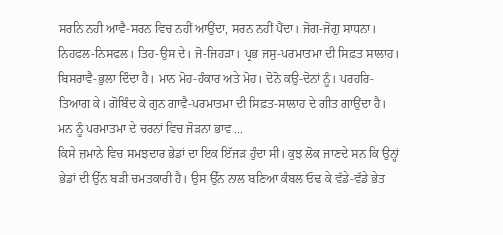ਸਰਨਿ ਨਹੀ ਆਵੈ-ਸਰਨ ਵਿਚ ਨਹੀਂ ਆਉਂਦਾ, ਸਰਨ ਨਹੀਂ ਪੈਂਦਾ। ਜੋਗ-ਜੋਗੁ ਸਾਧਨਾ। ਨਿਹਫਲ-ਨਿਸਫਲ। ਤਿਹ-ਉਸ ਦੇ। ਜੋ-ਜਿਹੜਾ। ਪ੍ਰਭ ਜਸੁ-ਪਰਮਾਤਮਾ ਦੀ ਸਿਫ਼ਤ ਸਾਲਾਹ। ਬਿਸਰਾਵੈ-ਭੁਲਾ ਦਿੰਦਾ ਹੈ। ਮਾਨ ਮੋਹ-ਹੰਕਾਰ ਅਤੇ ਮੋਹ। ਦੋਨੋ ਕਉ-ਦੋਨਾਂ ਨੂੰ। ਪਰਹਰਿ-ਤਿਆਗ ਕੇ। ਗੋਬਿੰਦ ਕੇ ਗੁਨ ਗਾਵੈ-ਪਰਮਾਤਮਾ ਦੀ ਸਿਫ਼ਤ-ਸਾਲਾਹ ਦੇ ਗੀਤ ਗਾਉਂਦਾ ਹੈ।
ਮਨ ਨੂੰ ਪਰਮਾਤਮਾ ਦੇ ਚਰਨਾਂ ਵਿਚ ਜੋੜਨਾ ਭਾਵ ...
ਕਿਸੇ ਜ਼ਮਾਨੇ ਵਿਚ ਸਮਝਦਾਰ ਭੇਡਾਂ ਦਾ ਇਕ ਇੱਜੜ ਹੁੰਦਾ ਸੀ। ਕੁਝ ਲੋਕ ਜਾਣਦੇ ਸਨ ਕਿ ਉਨ੍ਹਾਂ ਭੇਡਾਂ ਦੀ ਉੱਨ ਬੜੀ ਚਮਤਕਾਰੀ ਹੈ। ਉਸ ਉੱਨ ਨਾਲ ਬਣਿਆ ਕੰਬਲ ਓਢ ਕੇ ਵੱਡੇ-ਵੱਡੇ ਭੇਤ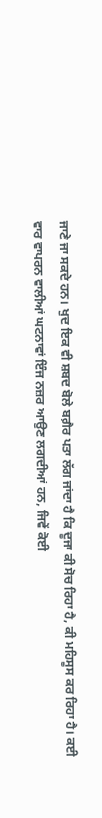ਜਾਣੇ ਜਾ ਸਕਦੇ ਹਨ। ਖੁਦ ਇਕ ਵੀ ਸ਼ਬਦ ਬੋਲੇ ਬਗ਼ੈਰ ਪਤਾ ਲੱਗ ਜਾਂਦਾ ਹੈ ਕਿ ਦੂਜਾ ਕੀ ਸੋਚ ਰਿਹਾ ਹੈ, ਕੀ ਮਹਿਸੂਸ ਕਰ ਰਿਹਾ ਹੈ। ਕਈ ਵਾਰ ਵਾਪਰਨ ਵਾਲੀਆਂ ਘਟਨਾਵਾਂ ਇੰਜ ਨਜ਼ਰ ਆਉਣ ਲਗਦੀਆਂ ਹਨ, ਜਿਵੇਂ ਕੋਈ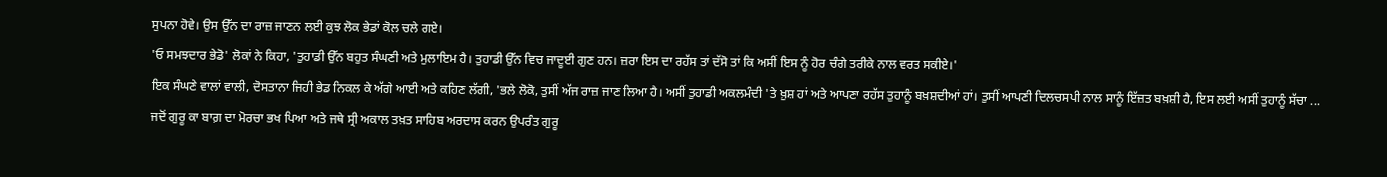ਸੁਪਨਾ ਹੋਵੇ। ਉਸ ਉੱਨ ਦਾ ਰਾਜ਼ ਜਾਣਨ ਲਈ ਕੁਝ ਲੋਕ ਭੇਡਾਂ ਕੋਲ ਚਲੇ ਗਏ।
'ਓ ਸਮਝਦਾਰ ਭੇਡੋ' ਲੋਕਾਂ ਨੇ ਕਿਹਾ, 'ਤੁਹਾਡੀ ਉੱਨ ਬਹੁਤ ਸੰਘਣੀ ਅਤੇ ਮੁਲਾਇਮ ਹੈ। ਤੁਹਾਡੀ ਉੱਨ ਵਿਚ ਜਾਦੂਈ ਗੁਣ ਹਨ। ਜ਼ਰਾ ਇਸ ਦਾ ਰਹੱਸ ਤਾਂ ਦੱਸੋ ਤਾਂ ਕਿ ਅਸੀਂ ਇਸ ਨੂੰ ਹੋਰ ਚੰਗੇ ਤਰੀਕੇ ਨਾਲ ਵਰਤ ਸਕੀਏ।'
ਇਕ ਸੰਘਣੇ ਵਾਲਾਂ ਵਾਲੀ, ਦੋਸਤਾਨਾ ਜਿਹੀ ਭੇਡ ਨਿਕਲ ਕੇ ਅੱਗੇ ਆਈ ਅਤੇ ਕਹਿਣ ਲੱਗੀ, 'ਭਲੇ ਲੋਕੋ, ਤੁਸੀਂ ਅੱਜ ਰਾਜ਼ ਜਾਣ ਲਿਆ ਹੈ। ਅਸੀਂ ਤੁਹਾਡੀ ਅਕਲਮੰਦੀ 'ਤੇ ਖ਼ੁਸ਼ ਹਾਂ ਅਤੇ ਆਪਣਾ ਰਹੱਸ ਤੁਹਾਨੂੰ ਬਖ਼ਸ਼ਦੀਆਂ ਹਾਂ। ਤੁਸੀਂ ਆਪਣੀ ਦਿਲਚਸਪੀ ਨਾਲ ਸਾਨੂੰ ਇੱਜ਼ਤ ਬਖ਼ਸ਼ੀ ਹੈ, ਇਸ ਲਈ ਅਸੀਂ ਤੁਹਾਨੂੰ ਸੱਚਾ ...
ਜਦੋਂ ਗੁਰੂ ਕਾ ਬਾਗ਼ ਦਾ ਮੋਰਚਾ ਭਖ ਪਿਆ ਅਤੇ ਜਥੇ ਸ੍ਰੀ ਅਕਾਲ ਤਖ਼ਤ ਸਾਹਿਬ ਅਰਦਾਸ ਕਰਨ ਉਪਰੰਤ ਗੁਰੂ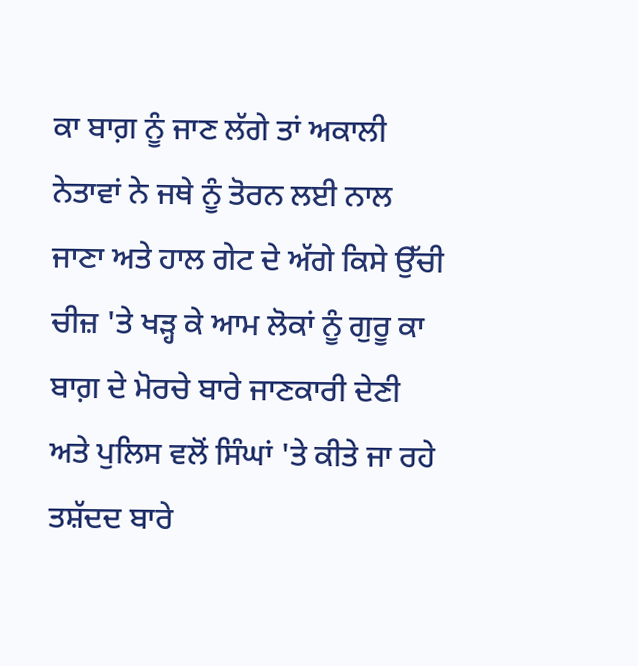ਕਾ ਬਾਗ਼ ਨੂੰ ਜਾਣ ਲੱਗੇ ਤਾਂ ਅਕਾਲੀ ਨੇਤਾਵਾਂ ਨੇ ਜਥੇ ਨੂੰ ਤੋਰਨ ਲਈ ਨਾਲ ਜਾਣਾ ਅਤੇ ਹਾਲ ਗੇਟ ਦੇ ਅੱਗੇ ਕਿਸੇ ਉੱਚੀ ਚੀਜ਼ 'ਤੇ ਖੜ੍ਹ ਕੇ ਆਮ ਲੋਕਾਂ ਨੂੰ ਗੁਰੂ ਕਾ ਬਾਗ਼ ਦੇ ਮੋਰਚੇ ਬਾਰੇ ਜਾਣਕਾਰੀ ਦੇਣੀ ਅਤੇ ਪੁਲਿਸ ਵਲੋਂ ਸਿੰਘਾਂ 'ਤੇ ਕੀਤੇ ਜਾ ਰਹੇ ਤਸ਼ੱਦਦ ਬਾਰੇ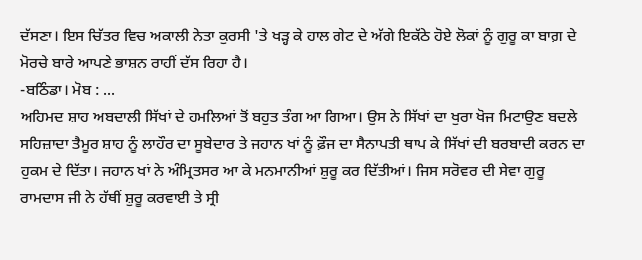ਦੱਸਣਾ। ਇਸ ਚਿੱਤਰ ਵਿਚ ਅਕਾਲੀ ਨੇਤਾ ਕੁਰਸੀ 'ਤੇ ਖੜ੍ਹ ਕੇ ਹਾਲ ਗੇਟ ਦੇ ਅੱਗੇ ਇਕੱਠੇ ਹੋਏ ਲੋਕਾਂ ਨੂੰ ਗੁਰੂ ਕਾ ਬਾਗ਼ ਦੇ ਮੋਰਚੇ ਬਾਰੇ ਆਪਣੇ ਭਾਸ਼ਨ ਰਾਹੀਂ ਦੱਸ ਰਿਹਾ ਹੈ।
-ਬਠਿੰਡਾ। ਮੋਬ : ...
ਅਹਿਮਦ ਸ਼ਾਹ ਅਬਦਾਲੀ ਸਿੱਖਾਂ ਦੇ ਹਮਲਿਆਂ ਤੋਂ ਬਹੁਤ ਤੰਗ ਆ ਗਿਆ। ਉਸ ਨੇ ਸਿੱਖਾਂ ਦਾ ਖੁਰਾ ਖੋਜ ਮਿਟਾਉਣ ਬਦਲੇ ਸਹਿਜ਼ਾਦਾ ਤੈਮੂਰ ਸ਼ਾਹ ਨੂੰ ਲਾਹੌਰ ਦਾ ਸੂਬੇਦਾਰ ਤੇ ਜਹਾਨ ਖਾਂ ਨੂੰ ਫ਼ੌਜ ਦਾ ਸੈਨਾਪਤੀ ਥਾਪ ਕੇ ਸਿੱਖਾਂ ਦੀ ਬਰਬਾਦੀ ਕਰਨ ਦਾ ਹੁਕਮ ਦੇ ਦਿੱਤਾ। ਜਹਾਨ ਖਾਂ ਨੇ ਅੰਮ੍ਰਿਤਸਰ ਆ ਕੇ ਮਨਮਾਨੀਆਂ ਸ਼ੁਰੂ ਕਰ ਦਿੱਤੀਆਂ। ਜਿਸ ਸਰੋਵਰ ਦੀ ਸੇਵਾ ਗੁਰੂ ਰਾਮਦਾਸ ਜੀ ਨੇ ਹੱਥੀਂ ਸ਼ੁਰੂ ਕਰਵਾਈ ਤੇ ਸ੍ਰੀ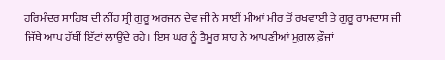ਹਰਿਮੰਦਰ ਸਾਹਿਬ ਦੀ ਨੀਂਹ ਸ੍ਰੀ ਗੁਰੂ ਅਰਜਨ ਦੇਵ ਜੀ ਨੇ ਸਾਈਂ ਮੀਆਂ ਮੀਰ ਤੋਂ ਰਖਵਾਈ ਤੇ ਗੁਰੂ ਰਾਮਦਾਸ ਜੀ ਜਿੱਥੇ ਆਪ ਹੱਥੀਂ ਇੱਟਾਂ ਲਾਉਂਦੇ ਰਹੇ। ਇਸ ਘਰ ਨੂੰ ਤੈਮੂਰ ਸ਼ਾਹ ਨੇ ਆਪਣੀਆਂ ਮੁਗ਼ਲ ਫ਼ੌਜਾਂ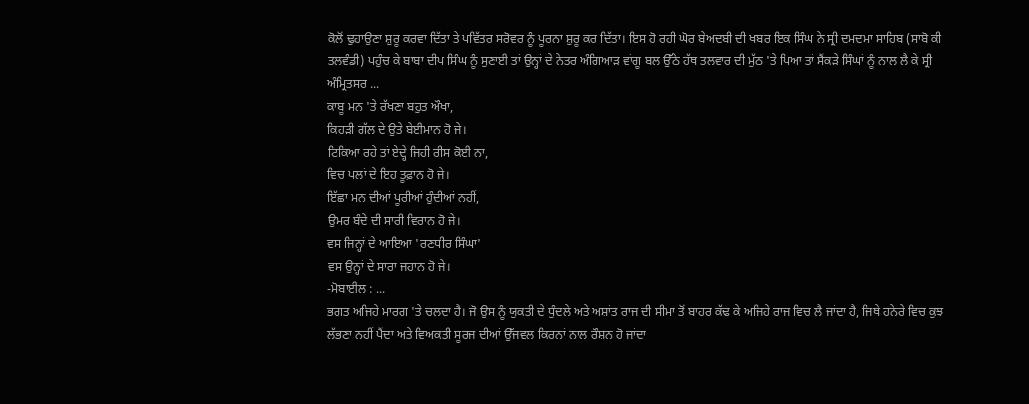ਕੋਲੋਂ ਢੁਹਾਉਣਾ ਸ਼ੁਰੂ ਕਰਵਾ ਦਿੱਤਾ ਤੇ ਪਵਿੱਤਰ ਸਰੋਵਰ ਨੂੰ ਪੂਰਨਾ ਸ਼ੁਰੂ ਕਰ ਦਿੱਤਾ। ਇਸ ਹੋ ਰਹੀ ਘੋਰ ਬੇਅਦਬੀ ਦੀ ਖਬਰ ਇਕ ਸਿੰਘ ਨੇ ਸ੍ਰੀ ਦਮਦਮਾ ਸਾਹਿਬ (ਸਾਬੋ ਕੀ ਤਲਵੰਡੀ) ਪਹੁੰਚ ਕੇ ਬਾਬਾ ਦੀਪ ਸਿੰਘ ਨੂੰ ਸੁਣਾਈ ਤਾਂ ਉਨ੍ਹਾਂ ਦੇ ਨੇਤਰ ਅੰਗਿਆੜ ਵਾਂਗੂ ਬਲ ਉੱਠੇ ਹੱਥ ਤਲਵਾਰ ਦੀ ਮੁੱਠ 'ਤੇ ਪਿਆ ਤਾਂ ਸੈਂਕੜੇ ਸਿੰਘਾਂ ਨੂੰ ਨਾਲ ਲੈ ਕੇ ਸ੍ਰੀ ਅੰਮ੍ਰਿਤਸਰ ...
ਕਾਬੂ ਮਨ 'ਤੇ ਰੱਖਣਾ ਬਹੁਤ ਔਖਾ,
ਕਿਹੜੀ ਗੱਲ ਦੇ ਉਤੇ ਬੇਈਮਾਨ ਹੋ ਜੇ।
ਟਿਕਿਆ ਰਹੇ ਤਾਂ ਏਦ੍ਹੇ ਜਿਹੀ ਰੀਸ ਕੋਈ ਨਾ,
ਵਿਚ ਪਲਾਂ ਦੇ ਇਹ ਤੂਫ਼ਾਨ ਹੋ ਜੇ।
ਇੱਛਾ ਮਨ ਦੀਆਂ ਪੂਰੀਆਂ ਹੁੰਦੀਆਂ ਨਹੀਂ,
ਉਮਰ ਬੰਦੇ ਦੀ ਸਾਰੀ ਵਿਰਾਨ ਹੋ ਜੇ।
ਵਸ ਜਿਨ੍ਹਾਂ ਦੇ ਆਇਆ 'ਰਣਧੀਰ ਸਿੰਘਾ'
ਵਸ ਉਨ੍ਹਾਂ ਦੇ ਸਾਰਾ ਜਹਾਨ ਹੋ ਜੇ।
-ਮੋਬਾਈਲ : ...
ਭਗਤ ਅਜਿਹੇ ਮਾਰਗ 'ਤੇ ਚਲਦਾ ਹੈ। ਜੋ ਉਸ ਨੂੰ ਯੁਕਤੀ ਦੇ ਧੁੰਦਲੇ ਅਤੇ ਅਸ਼ਾਂਤ ਰਾਜ ਦੀ ਸੀਮਾ ਤੋਂ ਬਾਹਰ ਕੱਢ ਕੇ ਅਜਿਹੇ ਰਾਜ ਵਿਚ ਲੈ ਜਾਂਦਾ ਹੈ, ਜਿਥੇ ਹਨੇਰੇ ਵਿਚ ਕੁਝ ਲੱਭਣਾ ਨਹੀਂ ਪੈਂਦਾ ਅਤੇ ਵਿਅਕਤੀ ਸੂਰਜ ਦੀਆਂ ਉੱਜਵਲ ਕਿਰਨਾਂ ਨਾਲ ਰੌਸ਼ਨ ਹੋ ਜਾਂਦਾ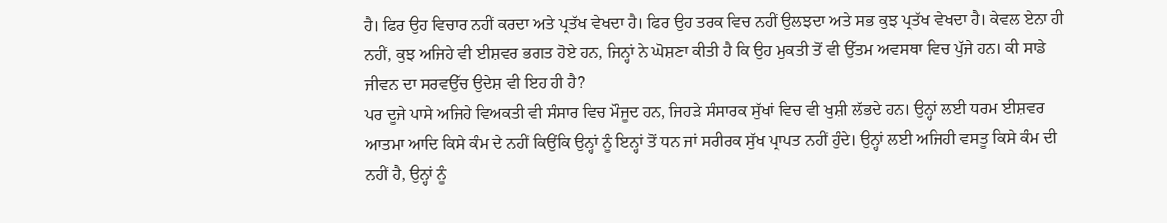ਹੈ। ਫਿਰ ਉਹ ਵਿਚਾਰ ਨਹੀਂ ਕਰਦਾ ਅਤੇ ਪ੍ਰਤੱਖ ਵੇਖਦਾ ਹੈ। ਫਿਰ ਉਹ ਤਰਕ ਵਿਚ ਨਹੀਂ ਉਲਝਦਾ ਅਤੇ ਸਭ ਕੁਝ ਪ੍ਰਤੱਖ ਵੇਖਦਾ ਹੈ। ਕੇਵਲ ਏਨਾ ਹੀ ਨਹੀਂ, ਕੁਝ ਅਜਿਹੇ ਵੀ ਈਸ਼ਵਰ ਭਗਤ ਹੋਏ ਹਨ, ਜਿਨ੍ਹਾਂ ਨੇ ਘੋਸ਼ਣਾ ਕੀਤੀ ਹੈ ਕਿ ਉਹ ਮੁਕਤੀ ਤੋਂ ਵੀ ਉੱਤਮ ਅਵਸਥਾ ਵਿਚ ਪੁੱਜੇ ਹਨ। ਕੀ ਸਾਡੇ ਜੀਵਨ ਦਾ ਸਰਵਉੱਚ ਉਦੇਸ਼ ਵੀ ਇਹ ਹੀ ਹੈ?
ਪਰ ਦੂਜੇ ਪਾਸੇ ਅਜਿਹੇ ਵਿਅਕਤੀ ਵੀ ਸੰਸਾਰ ਵਿਚ ਮੌਜੂਦ ਹਨ, ਜਿਹੜੇ ਸੰਸਾਰਕ ਸੁੱਖਾਂ ਵਿਚ ਵੀ ਖੁਸ਼ੀ ਲੱਭਦੇ ਹਨ। ਉਨ੍ਹਾਂ ਲਈ ਧਰਮ ਈਸ਼ਵਰ ਆਤਮਾ ਆਦਿ ਕਿਸੇ ਕੰਮ ਦੇ ਨਹੀਂ ਕਿਉਂਕਿ ਉਨ੍ਹਾਂ ਨੂੰ ਇਨ੍ਹਾਂ ਤੋਂ ਧਨ ਜਾਂ ਸਰੀਰਕ ਸੁੱਖ ਪ੍ਰਾਪਤ ਨਹੀਂ ਹੁੰਦੇ। ਉਨ੍ਹਾਂ ਲਈ ਅਜਿਹੀ ਵਸਤੂ ਕਿਸੇ ਕੰਮ ਦੀ ਨਹੀਂ ਹੈ, ਉਨ੍ਹਾਂ ਨੂੰ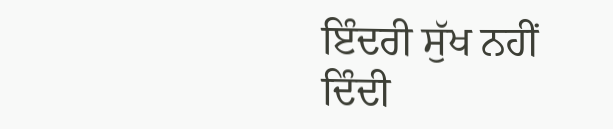ਇੰਦਰੀ ਸੁੱਖ ਨਹੀਂ ਦਿੰਦੀ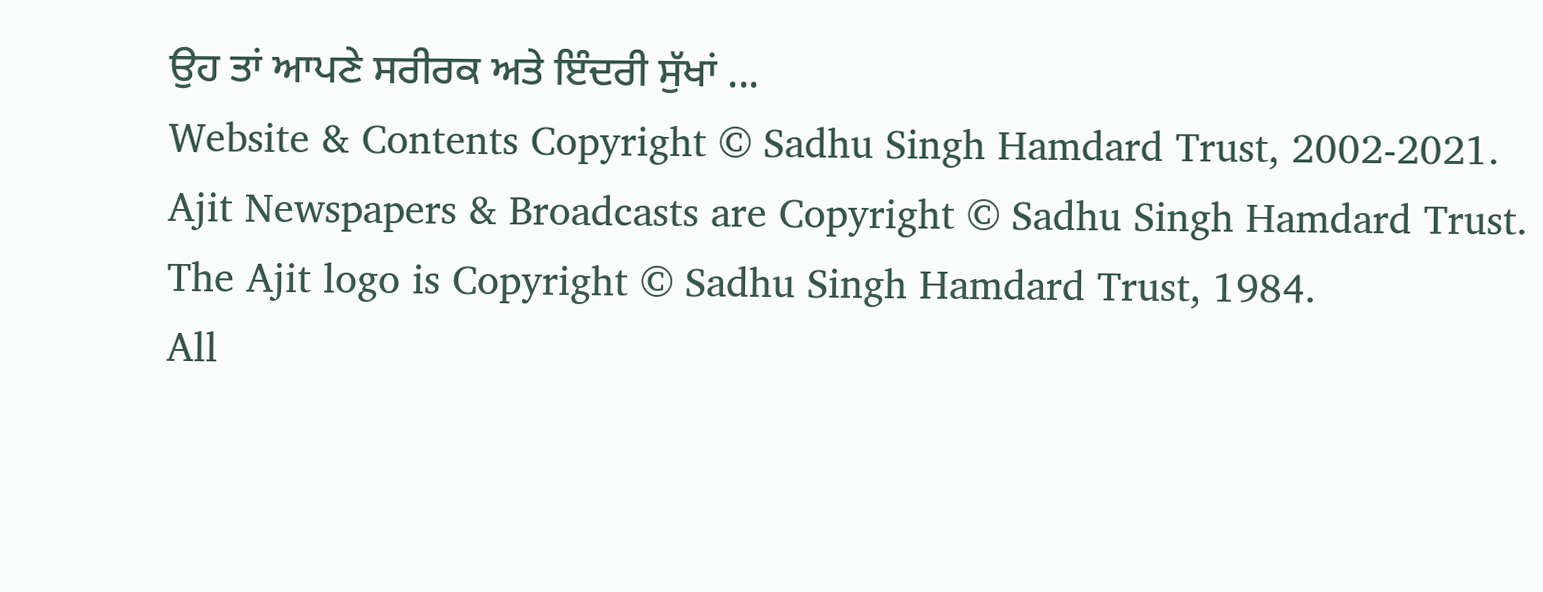ਉਹ ਤਾਂ ਆਪਣੇ ਸਰੀਰਕ ਅਤੇ ਇੰਦਰੀ ਸੁੱਖਾਂ ...
Website & Contents Copyright © Sadhu Singh Hamdard Trust, 2002-2021.
Ajit Newspapers & Broadcasts are Copyright © Sadhu Singh Hamdard Trust.
The Ajit logo is Copyright © Sadhu Singh Hamdard Trust, 1984.
All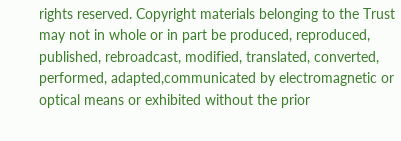rights reserved. Copyright materials belonging to the Trust may not in whole or in part be produced, reproduced, published, rebroadcast, modified, translated, converted, performed, adapted,communicated by electromagnetic or optical means or exhibited without the prior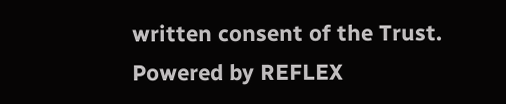written consent of the Trust.
Powered by REFLEX